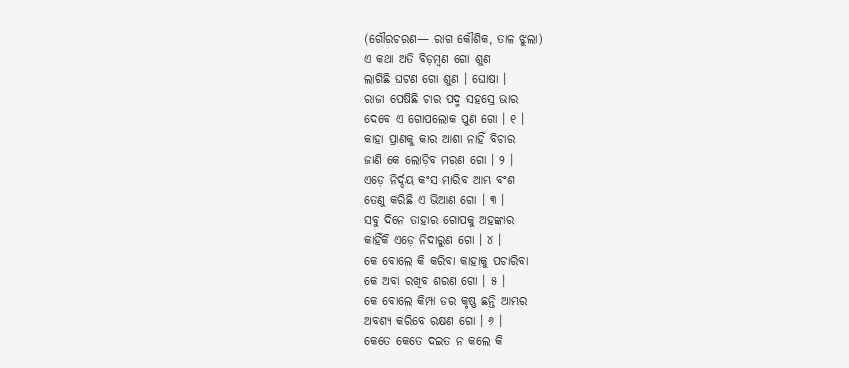(ଗୌରଚରଣ— ରାଗ କୌଶିକ, ତାଳ ଝୁଲା)
ଏ କଥା ଅତି ବିଡ଼ମ୍ବଣ ଗୋ ଶୁଣ
ଲାଗିଛି ଘଟଣ ଗୋ ଶୁଣ । ଘୋଷା ।
ରାଜା ପେଷିଛି ଚାର ପଦ୍ମ ସହସ୍ରେ ଭାର
ଦେବେ ଏ ଗୋପଲୋକ ପୁଣ ଗୋ । ୧ ।
କାହା ପ୍ରାଣକୁ କାର ଆଶା ନାହିଁ ବିଚାର
ଜାଣି କେ ଲୋଡ଼ିବ ମରଣ ଗୋ । ୨ ।
ଏଡ଼େ ନିର୍ଦ୍ଦୟ କଂସ ମାରିବ ଆମ୍ଭ ବଂଶ
ତେଣୁ କରିଛି ଏ ଭିଆଣ ଗୋ । ୩ ।
ସବୁ ଦିନେ ତାହାର ଗୋପକୁ ଅହଙ୍କାର
କାହିଁକି ଏଡ଼େ ନିଦାରୁଣ ଗୋ । ୪ ।
କେ ବୋଲେ କି କରିବା କାହାକୁ ପଚାରିବା
କେ ଅବା ରଖିବ ଶରଣ ଗୋ । ୫ ।
କେ ବୋଲେ କିମ୍ପା ଡର କୃଷ୍ଣ ଛନ୍ତି ଆମ୍ଭର
ଅବଶ୍ୟ କରିବେ ରକ୍ଷଣ ଗୋ । ୬ ।
କେତେ କେତେ ଦଇତ ନ କଲେ କି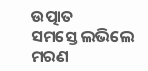ଉତ୍ପାତ
ସମସ୍ତେ ଲଭିଲେ ମରଣ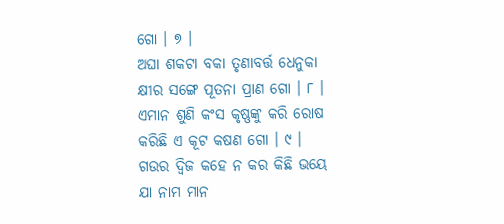ଗୋ । ୭ ।
ଅଘା ଶକଟା ବକା ତୃଣାବର୍ତ୍ତ ଧେନୁକା
କ୍ଷୀର ସଙ୍ଗେ ପୂତନା ପ୍ରାଣ ଗୋ । ୮ ।
ଏମାନ ଶୁଣି କଂସ କୃଷ୍ଣଙ୍କୁ କରି ରୋଷ
କରିଛି ଏ କୂଟ କଷଣ ଗୋ । ୯ ।
ଗଉର ଦ୍ୱିଜ କହେ ନ କର କିଛି ଭୟେ
ଯା ନାମ ମାନ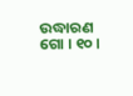ଉଦ୍ଧାରଣ ଗୋ । ୧୦ ।